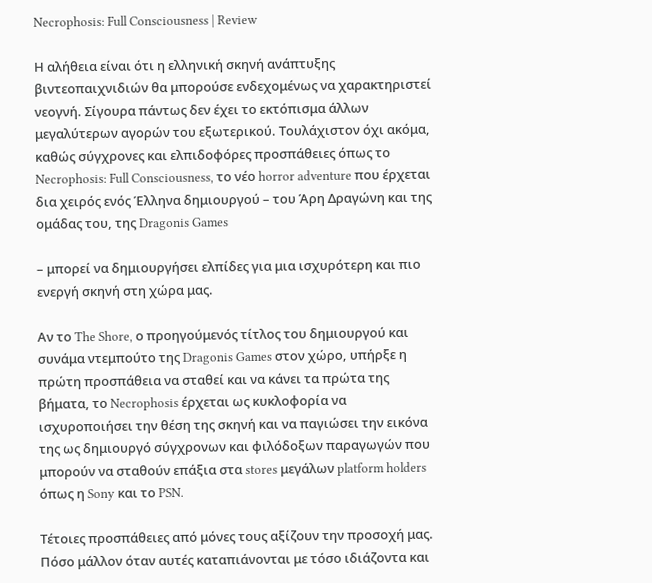Necrophosis: Full Consciousness | Review

Η αλήθεια είναι ότι η ελληνική σκηνή ανάπτυξης βιντεοπαιχνιδιών θα μπορούσε ενδεχομένως να χαρακτηριστεί νεογνή. Σίγουρα πάντως δεν έχει το εκτόπισμα άλλων μεγαλύτερων αγορών του εξωτερικού. Τουλάχιστον όχι ακόμα, καθώς σύγχρονες και ελπιδοφόρες προσπάθειες όπως το Necrophosis: Full Consciousness, το νέο horror adventure που έρχεται δια χειρός ενός Έλληνα δημιουργού – του Άρη Δραγώνη και της ομάδας του, της Dragonis Games

– μπορεί να δημιουργήσει ελπίδες για μια ισχυρότερη και πιο ενεργή σκηνή στη χώρα μας.

Αν το The Shore, ο προηγούμενός τίτλος του δημιουργού και συνάμα ντεμπούτο της Dragonis Games στον χώρο, υπήρξε η πρώτη προσπάθεια να σταθεί και να κάνει τα πρώτα της βήματα, το Necrophosis έρχεται ως κυκλοφορία να ισχυροποιήσει την θέση της σκηνή και να παγιώσει την εικόνα της ως δημιουργό σύγχρονων και φιλόδοξων παραγωγών που μπορούν να σταθούν επάξια στα stores μεγάλων platform holders όπως η Sony και το PSN.

Τέτοιες προσπάθειες από μόνες τους αξίζουν την προσοχή μας. Πόσο μάλλον όταν αυτές καταπιάνονται με τόσο ιδιάζοντα και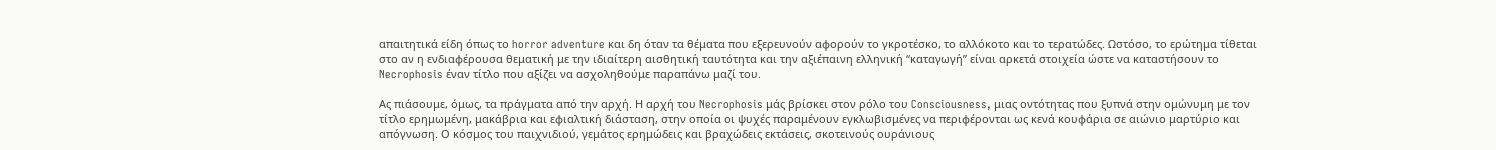απαιτητικά είδη όπως το horror adventure και δη όταν τα θέματα που εξερευνούν αφορούν το γκροτέσκο, το αλλόκοτο και το τερατώδες. Ωστόσο, το ερώτημα τίθεται στο αν η ενδιαφέρουσα θεματική με την ιδιαίτερη αισθητική ταυτότητα και την αξιέπαινη ελληνική “καταγωγή” είναι αρκετά στοιχεία ώστε να καταστήσουν το Necrophosis έναν τίτλο που αξίζει να ασχοληθούμε παραπάνω μαζί του.

Ας πιάσουμε, όμως, τα πράγματα από την αρχή. Η αρχή του Necrophosis μάς βρίσκει στον ρόλο του Consciousness, μιας οντότητας που ξυπνά στην ομώνυμη με τον τίτλο ερημωμένη, μακάβρια και εφιαλτική διάσταση, στην οποία οι ψυχές παραμένουν εγκλωβισμένες να περιφέρονται ως κενά κουφάρια σε αιώνιο μαρτύριο και απόγνωση. Ο κόσμος του παιχνιδιού, γεμάτος ερημώδεις και βραχώδεις εκτάσεις, σκοτεινούς ουράνιους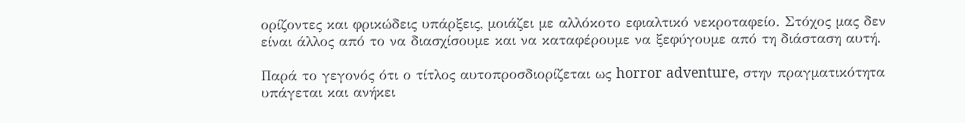ορίζοντες και φρικώδεις υπάρξεις, μοιάζει με αλλόκοτο εφιαλτικό νεκροταφείο. Στόχος μας δεν είναι άλλος από το να διασχίσουμε και να καταφέρουμε να ξεφύγουμε από τη διάσταση αυτή.

Παρά το γεγονός ότι ο τίτλος αυτοπροσδιορίζεται ως horror adventure, στην πραγματικότητα υπάγεται και ανήκει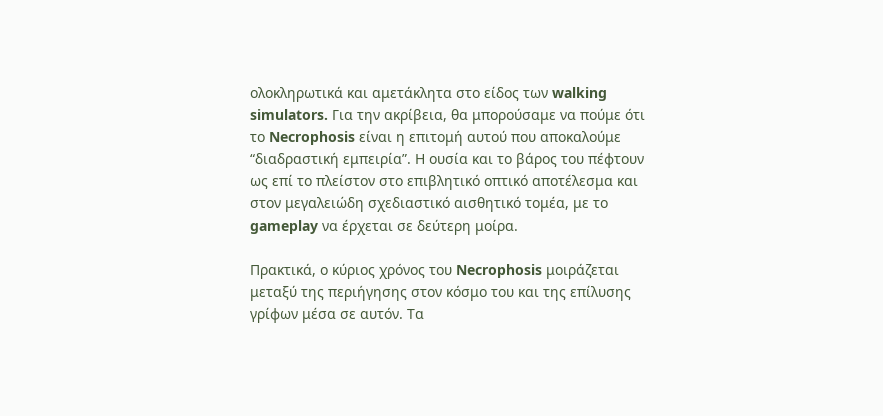ολοκληρωτικά και αμετάκλητα στο είδος των walking simulators. Για την ακρίβεια, θα μπορούσαμε να πούμε ότι το Necrophosis είναι η επιτομή αυτού που αποκαλούμε “διαδραστική εμπειρία”. Η ουσία και το βάρος του πέφτουν ως επί το πλείστον στο επιβλητικό οπτικό αποτέλεσμα και στον μεγαλειώδη σχεδιαστικό αισθητικό τομέα, με το gameplay να έρχεται σε δεύτερη μοίρα.

Πρακτικά, ο κύριος χρόνος του Necrophosis μοιράζεται μεταξύ της περιήγησης στον κόσμο του και της επίλυσης γρίφων μέσα σε αυτόν. Τα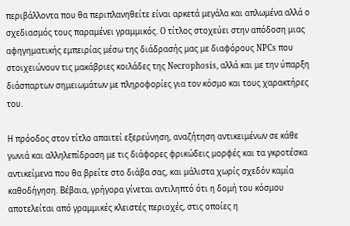περιβάλλοντα που θα περιπλανηθείτε είναι αρκετά μεγάλα και απλωμένα αλλά ο σχεδιασμός τους παραμένει γραμμικός. O τίτλος στοχεύει στην απόδοση μιας αφηγηματικής εμπειρίας μέσω της διάδρασής μας με διαφόρους NPCs που στοιχειώνουν τις μακάβριες κοιλάδες της Necrophosis, αλλά και με την ύπαρξη διάσπαρτων σημειωμάτων με πληροφορίες για τον κόσμο και τους χαρακτήρες του.

Η πρόοδος στον τίτλο απαιτεί εξερεύνηση, αναζήτηση αντικειμένων σε κάθε γωνιά και αλληλεπίδραση με τις διάφορες φρικώδεις μορφές και τα γκροτέσκα αντικείμενα που θα βρείτε στο διάβα σας, και μάλιστα χωρίς σχεδόν καμία καθοδήγηση. Βέβαια, γρήγορα γίνεται αντιληπτό ότι η δομή του κόσμου αποτελείται από γραμμικές κλειστές περιοχές, στις οποίες η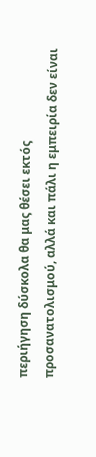περιήγηση δύσκολα θα μας θέσει εκτός προσανατολισμού, αλλά και πάλι η εμπειρία δεν είναι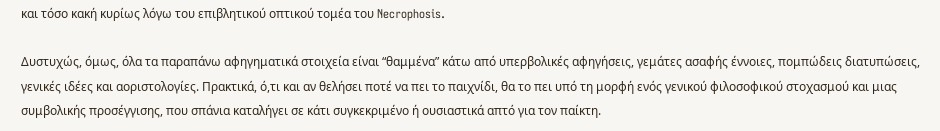και τόσο κακή κυρίως λόγω του επιβλητικού οπτικού τομέα του Necrophosis.

Δυστυχώς, όμως, όλα τα παραπάνω αφηγηματικά στοιχεία είναι “θαμμένα” κάτω από υπερβολικές αφηγήσεις, γεμάτες ασαφής έννοιες, πομπώδεις διατυπώσεις, γενικές ιδέες και αοριστολογίες. Πρακτικά, ό,τι και αν θελήσει ποτέ να πει το παιχνίδι, θα το πει υπό τη μορφή ενός γενικού φιλοσοφικού στοχασμού και μιας συμβολικής προσέγγισης, που σπάνια καταλήγει σε κάτι συγκεκριμένο ή ουσιαστικά απτό για τον παίκτη.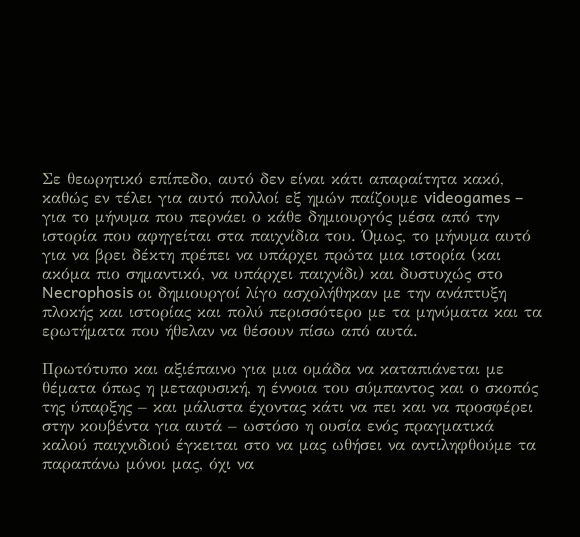Σε θεωρητικό επίπεδο, αυτό δεν είναι κάτι απαραίτητα κακό, καθώς εν τέλει για αυτό πολλοί εξ ημών παίζουμε videogames – για το μήνυμα που περνάει ο κάθε δημιουργός μέσα από την ιστορία που αφηγείται στα παιχνίδια του. Όμως, το μήνυμα αυτό για να βρει δέκτη πρέπει να υπάρχει πρώτα μια ιστορία (και ακόμα πιο σημαντικό, να υπάρχει παιχνίδι) και δυστυχώς στο Necrophosis οι δημιουργοί λίγο ασχολήθηκαν με την ανάπτυξη πλοκής και ιστορίας και πολύ περισσότερο με τα μηνύματα και τα ερωτήματα που ήθελαν να θέσουν πίσω από αυτά.

Πρωτότυπο και αξιέπαινο για μια ομάδα να καταπιάνεται με θέματα όπως η μεταφυσική, η έννοια του σύμπαντος και ο σκοπός της ύπαρξης – και μάλιστα έχοντας κάτι να πει και να προσφέρει στην κουβέντα για αυτά – ωστόσο η ουσία ενός πραγματικά καλού παιχνιδιού έγκειται στο να μας ωθήσει να αντιληφθούμε τα παραπάνω μόνοι μας, όχι να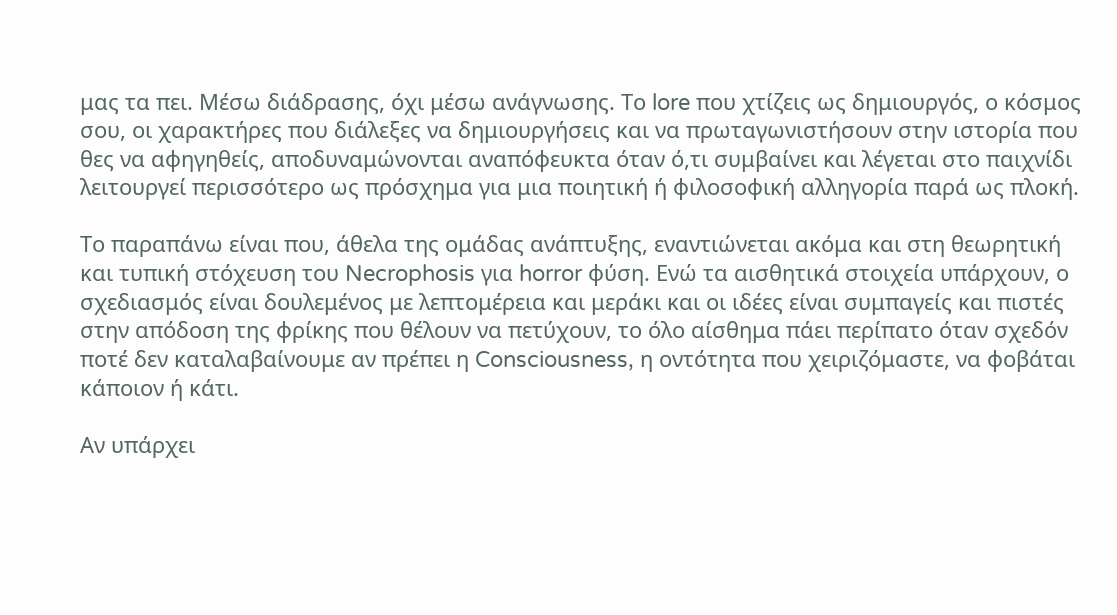μας τα πει. Μέσω διάδρασης, όχι μέσω ανάγνωσης. Το lore που χτίζεις ως δημιουργός, ο κόσμος σου, οι χαρακτήρες που διάλεξες να δημιουργήσεις και να πρωταγωνιστήσουν στην ιστορία που θες να αφηγηθείς, αποδυναμώνονται αναπόφευκτα όταν ό,τι συμβαίνει και λέγεται στο παιχνίδι λειτουργεί περισσότερο ως πρόσχημα για μια ποιητική ή φιλοσοφική αλληγορία παρά ως πλοκή.

Το παραπάνω είναι που, άθελα της ομάδας ανάπτυξης, εναντιώνεται ακόμα και στη θεωρητική και τυπική στόχευση του Necrophosis για horror φύση. Ενώ τα αισθητικά στοιχεία υπάρχουν, ο σχεδιασμός είναι δουλεμένος με λεπτομέρεια και μεράκι και οι ιδέες είναι συμπαγείς και πιστές στην απόδοση της φρίκης που θέλουν να πετύχουν, το όλο αίσθημα πάει περίπατο όταν σχεδόν ποτέ δεν καταλαβαίνουμε αν πρέπει η Consciousness, η οντότητα που χειριζόμαστε, να φοβάται κάποιον ή κάτι.

Αν υπάρχει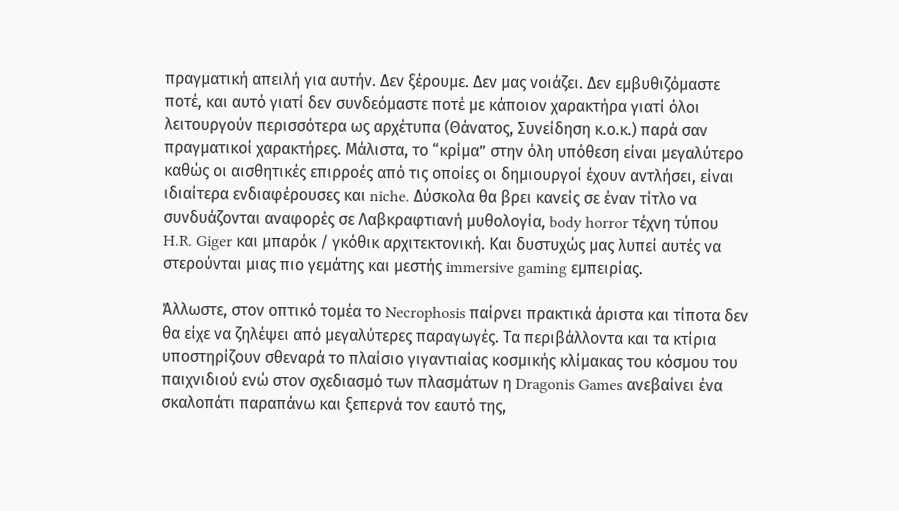πραγματική απειλή για αυτήν. Δεν ξέρουμε. Δεν μας νοιάζει. Δεν εμβυθιζόμαστε ποτέ, και αυτό γιατί δεν συνδεόμαστε ποτέ με κάποιον χαρακτήρα γιατί όλοι λειτουργούν περισσότερα ως αρχέτυπα (Θάνατος, Συνείδηση κ.ο.κ.) παρά σαν πραγματικοί χαρακτήρες. Μάλιστα, το “κρίμα” στην όλη υπόθεση είναι μεγαλύτερο καθώς οι αισθητικές επιρροές από τις οποίες οι δημιουργοί έχουν αντλήσει, είναι ιδιαίτερα ενδιαφέρουσες και niche. Δύσκολα θα βρει κανείς σε έναν τίτλο να συνδυάζονται αναφορές σε Λαβκραφτιανή μυθολογία, body horror τέχνη τύπου H.R. Giger και μπαρόκ / γκόθικ αρχιτεκτονική. Και δυστυχώς μας λυπεί αυτές να στερούνται μιας πιο γεμάτης και μεστής immersive gaming εμπειρίας.

Άλλωστε, στον οπτικό τομέα το Necrophosis παίρνει πρακτικά άριστα και τίποτα δεν θα είχε να ζηλέψει από μεγαλύτερες παραγωγές. Τα περιβάλλοντα και τα κτίρια υποστηρίζουν σθεναρά το πλαίσιο γιγαντιαίας κοσμικής κλίμακας του κόσμου του παιχνιδιού ενώ στον σχεδιασμό των πλασμάτων η Dragonis Games ανεβαίνει ένα σκαλοπάτι παραπάνω και ξεπερνά τον εαυτό της,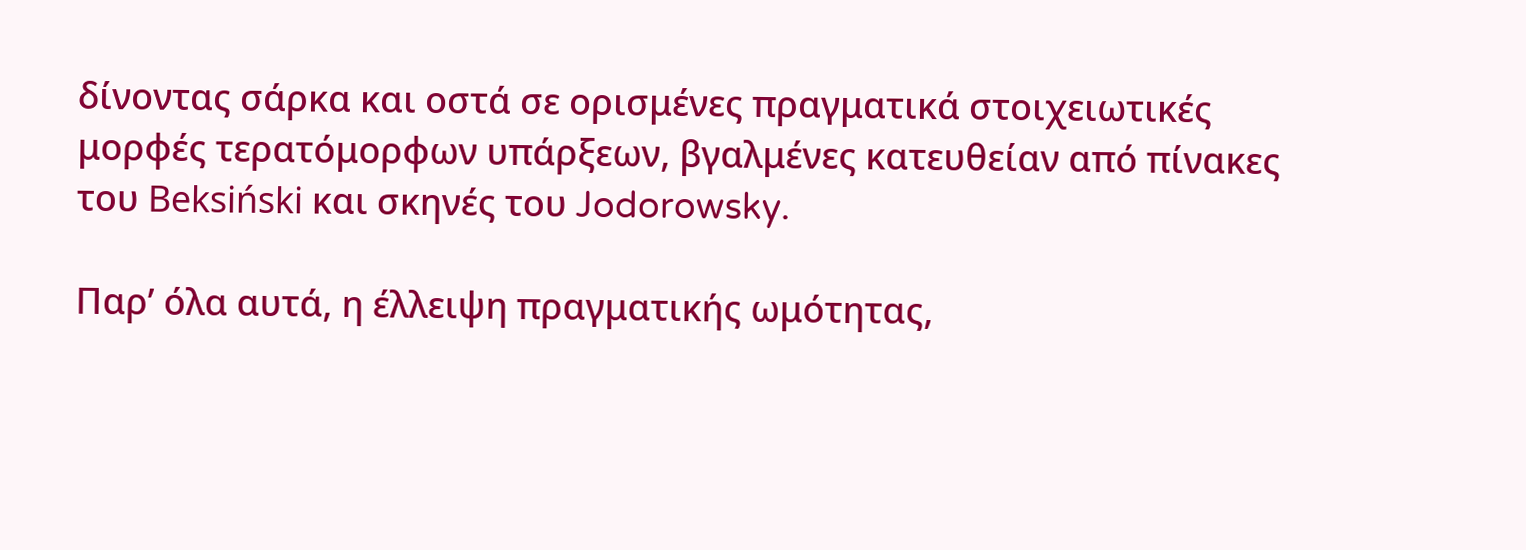δίνοντας σάρκα και οστά σε ορισμένες πραγματικά στοιχειωτικές μορφές τερατόμορφων υπάρξεων, βγαλμένες κατευθείαν από πίνακες του Beksiński και σκηνές του Jodorowsky.

Παρ’ όλα αυτά, η έλλειψη πραγματικής ωμότητας,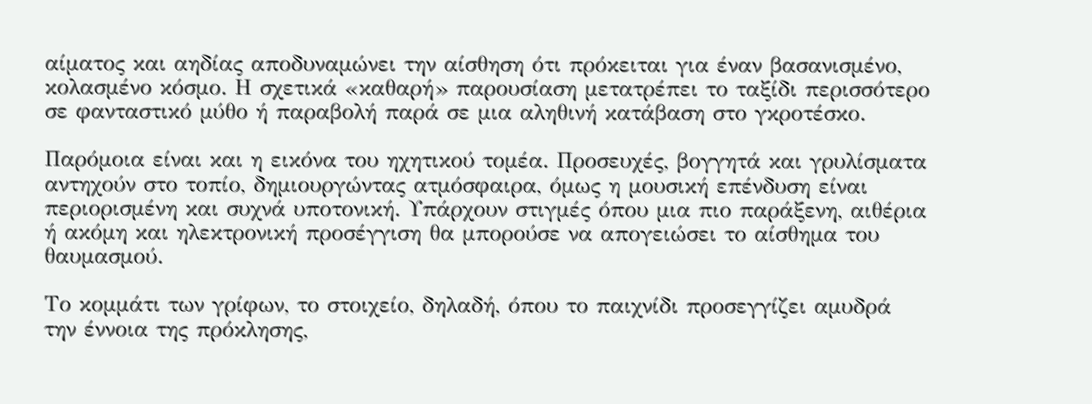αίματος και αηδίας αποδυναμώνει την αίσθηση ότι πρόκειται για έναν βασανισμένο, κολασμένο κόσμο. Η σχετικά «καθαρή» παρουσίαση μετατρέπει το ταξίδι περισσότερο σε φανταστικό μύθο ή παραβολή παρά σε μια αληθινή κατάβαση στο γκροτέσκο.

Παρόμοια είναι και η εικόνα του ηχητικού τομέα. Προσευχές, βογγητά και γρυλίσματα αντηχούν στο τοπίο, δημιουργώντας ατμόσφαιρα, όμως η μουσική επένδυση είναι περιορισμένη και συχνά υποτονική. Υπάρχουν στιγμές όπου μια πιο παράξενη, αιθέρια ή ακόμη και ηλεκτρονική προσέγγιση θα μπορούσε να απογειώσει το αίσθημα του θαυμασμού.

Το κομμάτι των γρίφων, το στοιχείο, δηλαδή, όπου το παιχνίδι προσεγγίζει αμυδρά την έννοια της πρόκλησης,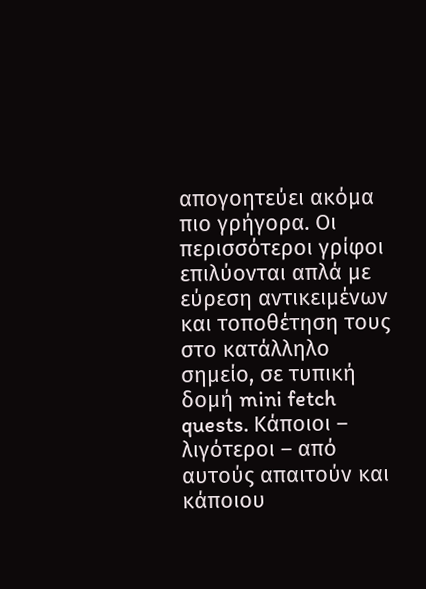απογοητεύει ακόμα πιο γρήγορα. Οι περισσότεροι γρίφοι επιλύονται απλά με εύρεση αντικειμένων και τοποθέτηση τους στο κατάλληλο σημείο, σε τυπική δομή mini fetch quests. Κάποιοι – λιγότεροι – από αυτούς απαιτούν και κάποιου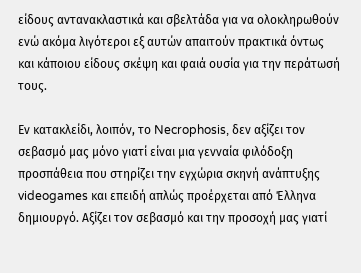είδους αντανακλαστικά και σβελτάδα για να ολοκληρωθούν ενώ ακόμα λιγότεροι εξ αυτών απαιτούν πρακτικά όντως και κάποιου είδους σκέψη και φαιά ουσία για την περάτωσή τους.

Εν κατακλείδι, λοιπόν, το Necrophosis, δεν αξίζει τον σεβασμό μας μόνο γιατί είναι μια γενναία φιλόδοξη προσπάθεια που στηρίζει την εγχώρια σκηνή ανάπτυξης videogames και επειδή απλώς προέρχεται από Έλληνα δημιουργό. Αξίζει τον σεβασμό και την προσοχή μας γιατί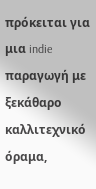πρόκειται για μια indie παραγωγή με ξεκάθαρο καλλιτεχνικό όραμα,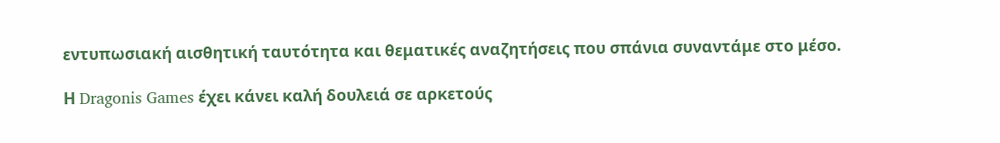εντυπωσιακή αισθητική ταυτότητα και θεματικές αναζητήσεις που σπάνια συναντάμε στο μέσο.

Η Dragonis Games έχει κάνει καλή δουλειά σε αρκετούς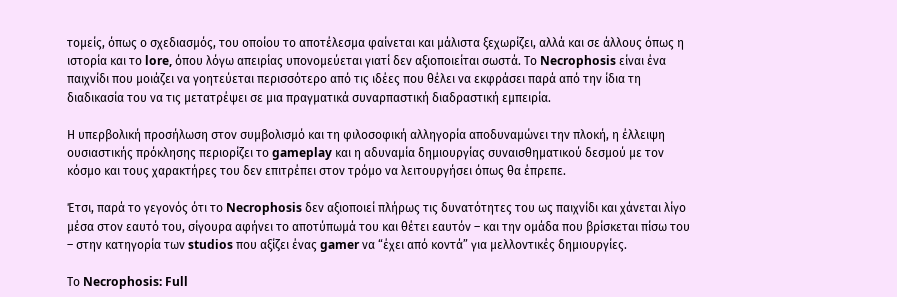τομείς, όπως ο σχεδιασμός, του οποίου το αποτέλεσμα φαίνεται και μάλιστα ξεχωρίζει, αλλά και σε άλλους όπως η ιστορία και το lore, όπου λόγω απειρίας υπονομεύεται γιατί δεν αξιοποιείται σωστά. Το Necrophosis είναι ένα παιχνίδι που μοιάζει να γοητεύεται περισσότερο από τις ιδέες που θέλει να εκφράσει παρά από την ίδια τη διαδικασία του να τις μετατρέψει σε μια πραγματικά συναρπαστική διαδραστική εμπειρία.

Η υπερβολική προσήλωση στον συμβολισμό και τη φιλοσοφική αλληγορία αποδυναμώνει την πλοκή, η έλλειψη ουσιαστικής πρόκλησης περιορίζει το gameplay και η αδυναμία δημιουργίας συναισθηματικού δεσμού με τον κόσμο και τους χαρακτήρες του δεν επιτρέπει στον τρόμο να λειτουργήσει όπως θα έπρεπε.

Έτσι, παρά το γεγονός ότι το Necrophosis δεν αξιοποιεί πλήρως τις δυνατότητες του ως παιχνίδι και χάνεται λίγο μέσα στον εαυτό του, σίγουρα αφήνει το αποτύπωμά του και θέτει εαυτόν – και την ομάδα που βρίσκεται πίσω του – στην κατηγορία των studios που αξίζει ένας gamer να “έχει από κοντά” για μελλοντικές δημιουργίες.

Το Necrophosis: Full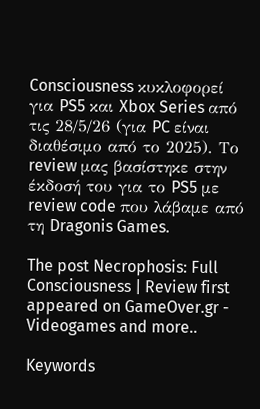Consciousness κυκλοφορεί για PS5 και Xbox Series από τις 28/5/26 (για PC είναι διαθέσιμο από το 2025). Το review μας βασίστηκε στην έκδοσή του για το PS5 με review code που λάβαμε από τη Dragonis Games.

The post Necrophosis: Full Consciousness | Review first appeared on GameOver.gr - Videogames and more..

Keywords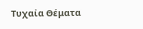Τυχαία Θέματα